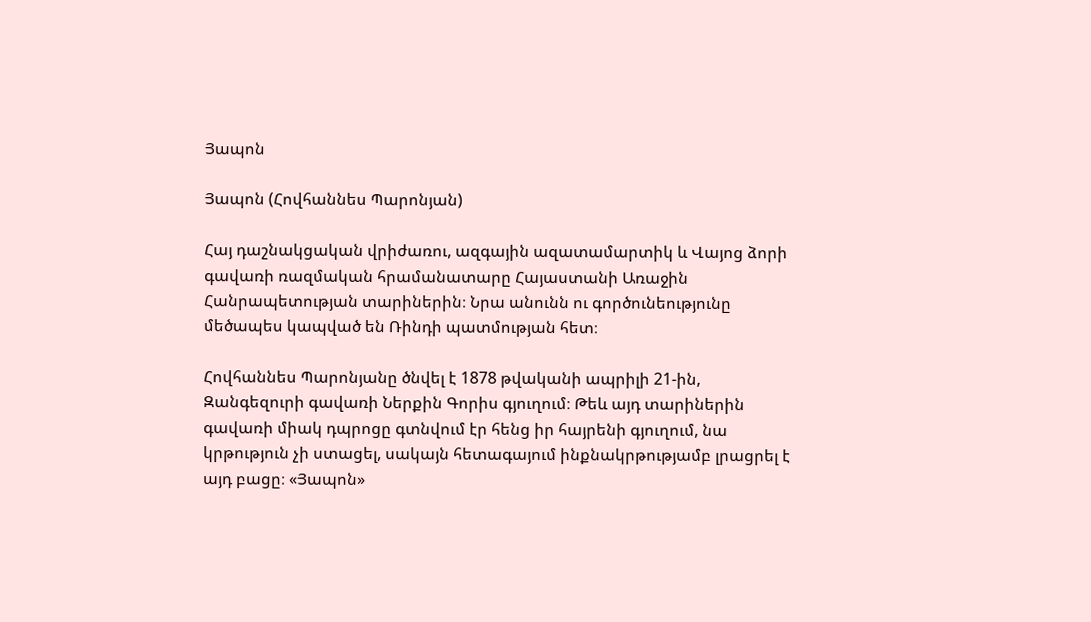Յապոն

Յապոն (Հովհաննես Պարոնյան)

Հայ դաշնակցական վրիժառու, ազգային ազատամարտիկ և Վայոց ձորի գավառի ռազմական հրամանատարը Հայաստանի Առաջին Հանրապետության տարիներին։ Նրա անունն ու գործունեությունը մեծապես կապված են Ռինդի պատմության հետ։

Հովհաննես Պարոնյանը ծնվել է 1878 թվականի ապրիլի 21-ին, Զանգեզուրի գավառի Ներքին Գորիս գյուղում։ Թեև այդ տարիներին գավառի միակ դպրոցը գտնվում էր հենց իր հայրենի գյուղում, նա կրթություն չի ստացել, սակայն հետագայում ինքնակրթությամբ լրացրել է այդ բացը։ «Յապոն»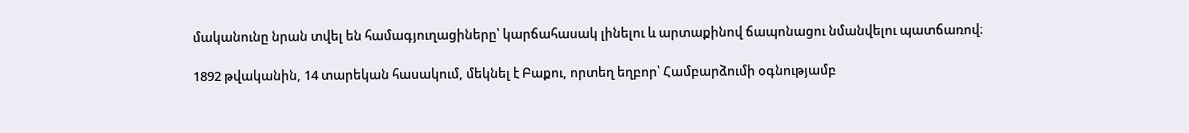մականունը նրան տվել են համագյուղացիները՝ կարճահասակ լինելու և արտաքինով ճապոնացու նմանվելու պատճառով։

1892 թվականին, 14 տարեկան հասակում, մեկնել է Բաքու, որտեղ եղբոր՝ Համբարձումի օգնությամբ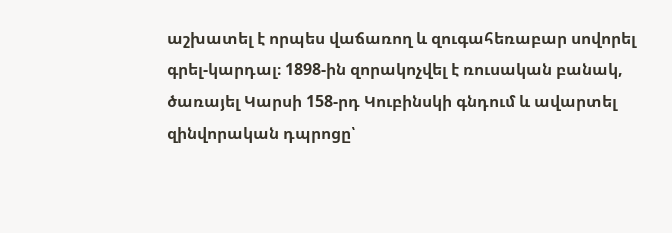աշխատել է որպես վաճառող և զուգահեռաբար սովորել գրել-կարդալ։ 1898-ին զորակոչվել է ռուսական բանակ, ծառայել Կարսի 158-րդ Կուբինսկի գնդում և ավարտել զինվորական դպրոցը՝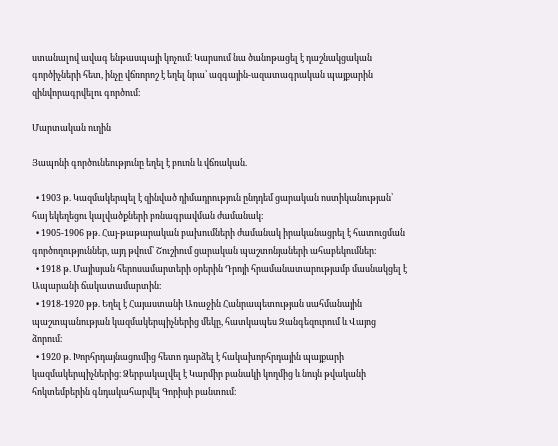ստանալով ավագ ենթասպայի կոչում։ Կարսում նա ծանոթացել է դաշնակցական գործիչների հետ, ինչը վճռորոշ է եղել նրա՝ ազգային-ազատագրական պայքարին զինվորագրվելու գործում։

Մարտական ուղին

Յապոնի գործունեությունը եղել է բուռն և վճռական.

  • 1903 թ. Կազմակերպել է զինված դիմադրություն ընդդեմ ցարական ոստիկանության՝ հայ եկեղեցու կալվածքների բռնագրավման ժամանակ։
  • 1905-1906 թթ. Հայ-թաթարական բախումների ժամանակ իրականացրել է հատուցման գործողություններ, այդ թվում՝ Շուշիում ցարական պաշտոնյաների ահաբեկումներ։
  • 1918 թ. Մայիսյան հերոսամարտերի օրերին Դրոյի հրամանատարությամբ մասնակցել է Ապարանի ճակատամարտին։
  • 1918-1920 թթ. Եղել է Հայաստանի Առաջին Հանրապետության սահմանային պաշտպանության կազմակերպիչներից մեկը, հատկապես Զանգեզուրում և Վայոց ձորում։
  • 1920 թ. Խորհրդայնացումից հետո դարձել է հակախորհրդային պայքարի կազմակերպիչներից։ Ձերբակալվել է Կարմիր բանակի կողմից և նույն թվականի հոկտեմբերին գնդակահարվել Գորիսի բանտում։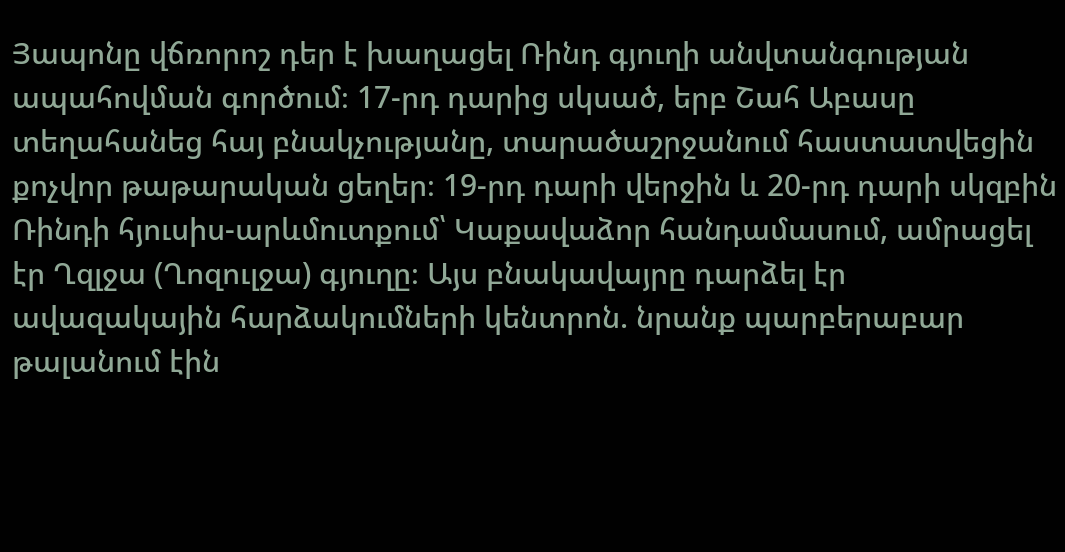Յապոնը վճռորոշ դեր է խաղացել Ռինդ գյուղի անվտանգության ապահովման գործում։ 17-րդ դարից սկսած, երբ Շահ Աբասը տեղահանեց հայ բնակչությանը, տարածաշրջանում հաստատվեցին քոչվոր թաթարական ցեղեր։ 19-րդ դարի վերջին և 20-րդ դարի սկզբին Ռինդի հյուսիս-արևմուտքում՝ Կաքավաձոր հանդամասում, ամրացել էր Ղզլջա (Ղոզուլջա) գյուղը։ Այս բնակավայրը դարձել էր ավազակային հարձակումների կենտրոն. նրանք պարբերաբար թալանում էին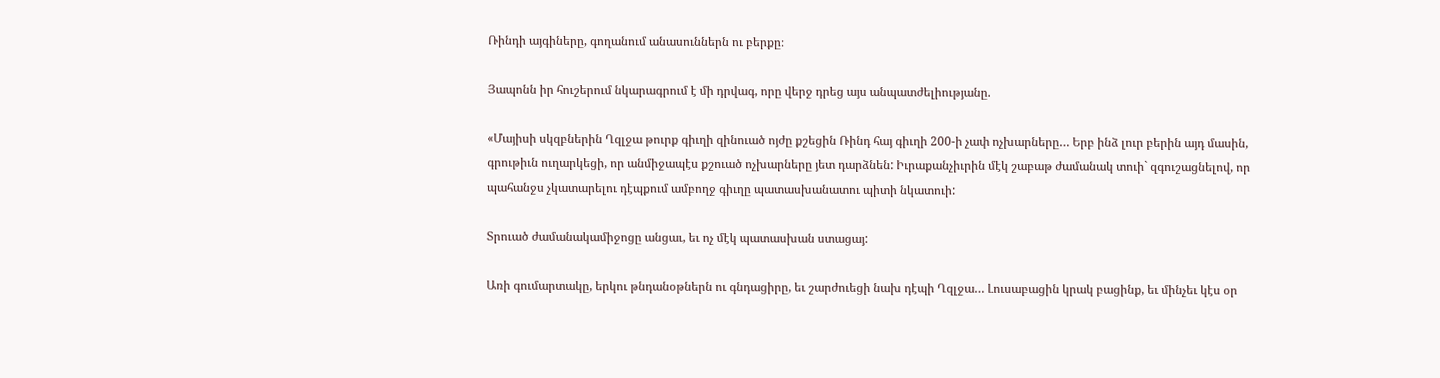Ռինդի այգիները, գողանում անասուններն ու բերքը։

Յապոնն իր հուշերում նկարագրում է մի դրվագ, որը վերջ դրեց այս անպատժելիությանը.

«Մայիսի սկզբներին Ղզլջա թուրք գիւղի զինուած ոյժը քշեցին Ռինդ հայ գիւղի 200-ի չափ ոչխարները… Երբ ինձ լուր բերին այդ մասին, գրութիւն ուղարկեցի, որ անմիջապէս քշուած ոչխարները յետ դարձնեն: Իւրաքանչիւրին մէկ շաբաթ ժամանակ տուի` զգուշացնելով, որ պահանջս չկատարելու դէպքում ամբողջ գիւղը պատասխանատու պիտի նկատուի:

Տրուած ժամանակամիջոցը անցաւ, եւ ոչ մէկ պատասխան ստացայ:

Առի գումարտակը, երկու թնդանօթներն ու գնդացիրը, եւ շարժուեցի նախ դէպի Ղզլջա… Լուսաբացին կրակ բացինք, եւ մինչեւ կէս օր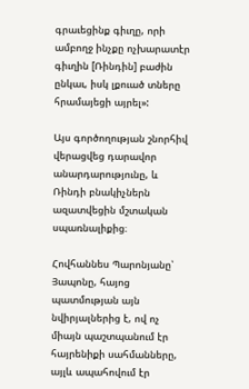գրաւեցինք գիւղը, որի ամբողջ ինչքը ոչխարատէր գիւղին [Ռինդին] բաժին ընկաւ, իսկ լքուած տները հրամայեցի այրել»:

Այս գործողության շնորհիվ վերացվեց դարավոր անարդարությունը, և Ռինդի բնակիչներն ազատվեցին մշտական սպառնալիքից։

Հովհաննես Պարոնյանը՝ Յապոնը, հայոց պատմության այն նվիրյալներից է, ով ոչ միայն պաշտպանում էր հայրենիքի սահմանները, այլև ապահովում էր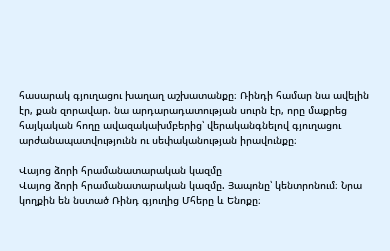հասարակ գյուղացու խաղաղ աշխատանքը։ Ռինդի համար նա ավելին էր, քան զորավար. նա արդարադատության սուրն էր, որը մաքրեց հայկական հողը ավազակախմբերից՝ վերականգնելով գյուղացու արժանապատվությունն ու սեփականության իրավունքը։

Վայոց ձորի հրամանատարական կազմը
Վայոց ձորի հրամանատարական կազմը. Յապոնը՝ կենտրոնում։ Նրա կողքին են նստած Ռինդ գյուղից Մհերը և Ենոքը։